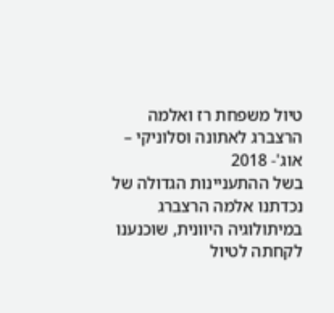טיול משפחת רז ואלמה הרצברג לאתונה וסלוניקי – אוג'- 2018
בשל ההתעניינות הגדולה של נכדתנו אלמה הרצברג במיתולוגיה היוונית, שוכנענו לקחתה לטיול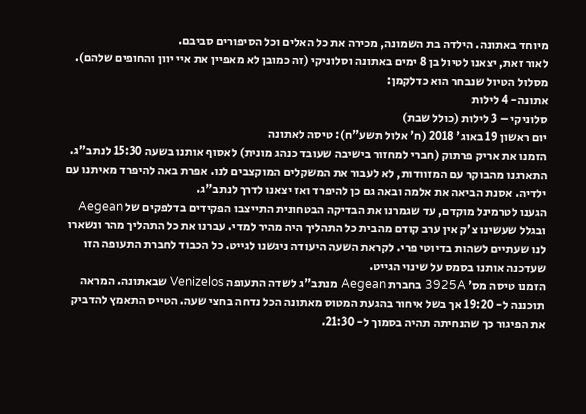מיוחד באתונה. הילדה בת השמונה, מכירה את כל האלים וכל הסיפורים סביבם.
לאור זאת, יצאנו לטיול בן 8 ימים באתונה וסלוניקי (זה כמובן לא מאפיין את איי יוון והחופים שלהם).
מסלול הטיול שנבחר הוא כדלקמן:
אתונה- 4 לילות
סלוניקי – 3 לילות (כולל שבת)
יום ראשון 19 באוג' 2018 (ח' אלול תשע"ח): טיסה לאתונה
הזמנו את אריק פרתוק (חברי למחזור בישיבה שעובד כנהג מונית) לאסוף אותנו בשעה 15:30 לנתב"ג. התארגנו מהבוקר עם המזוודות, לא לעבור את המשקלים המוקצבים לנו. אפרת באה להיפרד מאיתנו עם ילדיה. אסנת הביאה את אלמה ובאה גם כן להיפרד ואז יצאנו לדרך לנתב"ג.
הגענו לטרמינל מוקדם, עד שגמרנו את הבדיקה הבטחונית התייצבו הפקידים בדלפקים של Aegean ובגלל שעשינו צ'ק אין ערב קודם מהבית כל התהליך היה מהיר למדי. עברנו את כל התהליך מהר ונשארו לנו שעתיים לשהות בדיוטי פרי. לקראת השעה היעודה ניגשנו לגייט. כל הכבוד לחברת התעופה הזו שעדכנה אותנו בסמס על שינוי הגייט.
הזמנו טיסה מס' 3925A בחברת Aegean מנתב"ג לשדה התעופה Venizelos שבאתונה. המראה תוכננה ל- 19:20 אך בשל איחור בהגעת המטוס מאתונה הכל נדחה בחצי שעה. הטייס התאמץ להדביק את הפיגור כך שהנחיתה תהיה בסמוך ל- 21:30.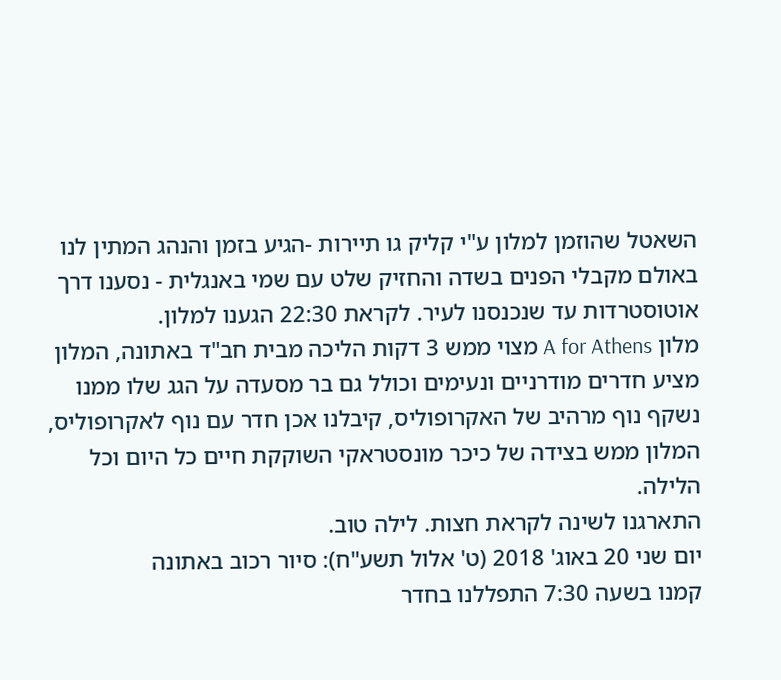השאטל שהוזמן למלון ע"י קליק גו תיירות -הגיע בזמן והנהג המתין לנו באולם מקבלי הפנים בשדה והחזיק שלט עם שמי באנגלית - נסענו דרך אוטוסטרדות עד שנכנסנו לעיר. לקראת 22:30 הגענו למלון.
מלון A for Athens מצוי ממש 3 דקות הליכה מבית חב"ד באתונה, המלון מציע חדרים מודרניים ונעימים וכולל גם בר מסעדה על הגג שלו ממנו נשקף נוף מרהיב של האקרופוליס, קיבלנו אכן חדר עם נוף לאקרופוליס, המלון ממש בצידה של כיכר מונסטראקי השוקקת חיים כל היום וכל הלילה.
התארגנו לשינה לקראת חצות. לילה טוב.
יום שני 20 באוג' 2018 (ט' אלול תשע"ח): סיור רכוב באתונה
קמנו בשעה 7:30 התפללנו בחדר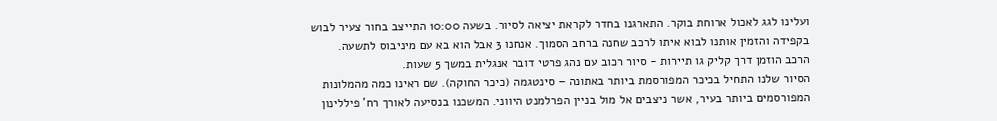ועלינו לגג לאכול ארוחת בוקר. התארגנו בחדר לקראת יציאה לסיור. בשעה 10:00 התייצב בחור צעיר לבוש בקפידה והזמין אותנו לבוא איתו לרכב שחנה ברחב הסמוך. אנחנו 3 אבל הוא בא עם מיניבוס לתשעה.
הרכב הוזמן דרך קליק גו תיירות - סיור רכוב עם נהג פרטי דובר אנגלית במשך 5 שעות.
הסיור שלנו התחיל בכיכר המפורסמת ביותר באתונה – סינטגמה (כיכר החוקה). שם ראינו כמה מהמלונות המפורסמים ביותר בעיר, אשר ניצבים אל מול בניין הפרלמנט היווני. המשכנו בנסיעה לאורך רח' פיללינון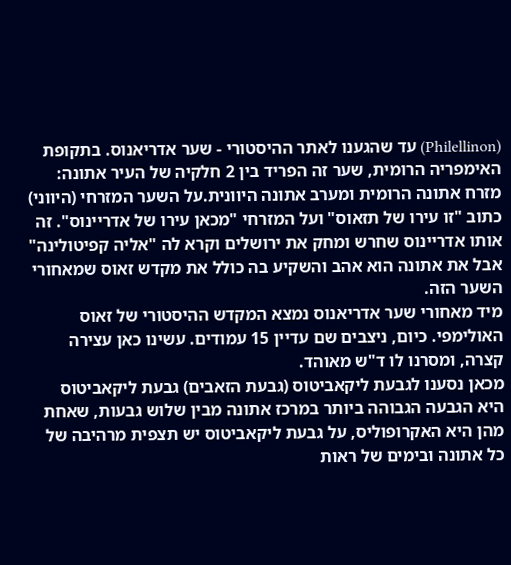(Philellinon) עד שהגענו לאתר ההיסטורי - שער אדריאנוס. בתקופת האימפריה הרומית, שער זה הפריד בין 2 חלקיה של העיר אתונה: מזרח אתונה הרומית ומערב אתונה היוונית.על השער המזרחי (היווני) כתוב "זו עירו של תזאוס" ועל המזרחי "מכאן עירו של אדריינוס". זה אותו אדריינוס שחרש ומחק את ירושלים וקרא לה "אליה קפיטולינה" אבל את אתונה הוא אהב והשקיע בה כולל את מקדש זאוס שמאחורי השער הזה.
מיד מאחורי שער אדריאנוס נמצא המקדש ההיסטורי של זאוס האולימפי. כיום, ניצבים שם עדיין 15 עמודים. עשינו כאן עצירה קצרה, ומסרנו לו ד"ש מאוהד.
מכאן נסענו לגבעת ליקאביטוס (גבעת הזאבים) גבעת ליקאביטוס היא הגבעה הגבוהה ביותר במרכז אתונה מבין שלוש גבעות, שאחת מהן היא האקרופוליס, על גבעת ליקאביטוס יש תצפית מרהיבה של כל אתונה ובימים של ראות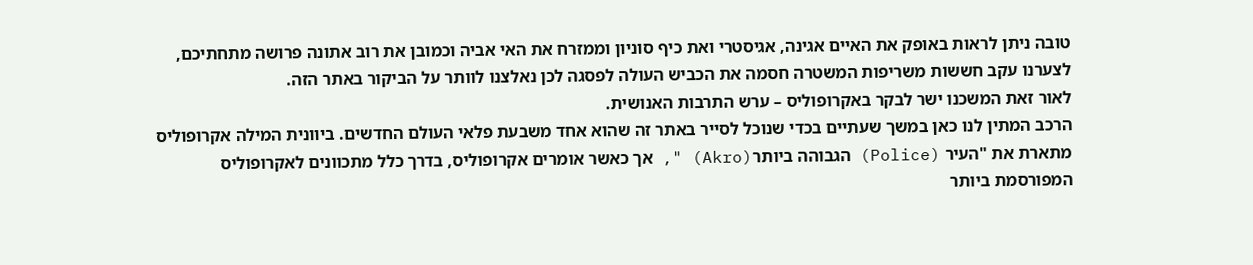טובה ניתן לראות באופק את האיים אגינה, אגיסטרי ואת כיף סוניון וממזרח את האי אביה וכמובן את רוב אתונה פרושה מתחתיכם, לצערנו עקב חששות משריפות המשטרה חסמה את הכביש העולה לפסגה לכן נאלצנו לוותר על הביקור באתר הזה.
לאור זאת המשכנו ישר לבקר באקרופוליס – ערש התרבות האנושית.
הרכב המתין לנו כאן במשך שעתיים בכדי שנוכל לסייר באתר זה שהוא אחד משבעת פלאי העולם החדשים. ביוונית המילה אקרופוליס מתארת את "העיר (Police) הגבוהה ביותר(Akro) ", אך כאשר אומרים אקרופוליס, בדרך כלל מתכוונים לאקרופוליס המפורסמת ביותר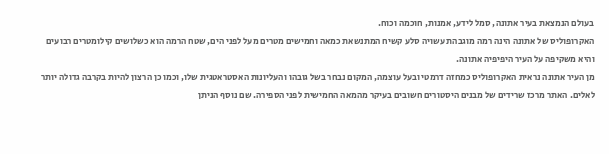בעולם הנמצאת בעיר אתונה, סמל לידע, אמנות, חוכמה וכוח.
האקרופוליס של אתונה הינה רמה מוגבהת עשויה סלע קשיח המתנשאת כמאה וחמישים מטרים מעל לפני הים, שטח הרמה הוא כשלושים קילומטרים רבועים והיא משקיפה על העיר היפיפיה אתונה.
מן העיר אתונה נראית האקרופוליס כמחזה דרמטי ובעל עוצמה, המקום נבחר בשל גובהו והעליונות האסטראטגית שלו, וכמו כן הרצון להיות בקרבה גדולה יותר לאלים. האתר מרכז שרידים של מבנים היסטורים חשובים בעיקר מהמאה החמישית לפני הספירה. שם נוסף הניתן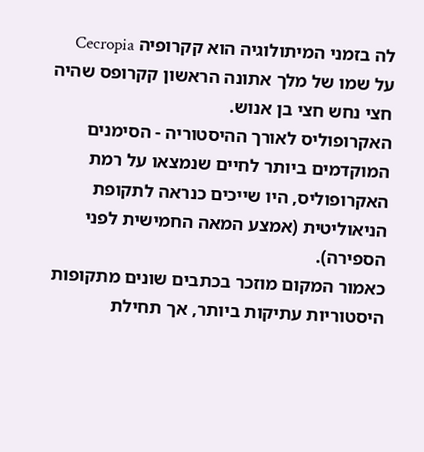לה בזמני המיתולוגיה הוא קקרופיה Cecropia על שמו של מלך אתונה הראשון קקרופס שהיה חצי נחש חצי בן אנוש.
האקרופוליס לאורך ההיסטוריה - הסימנים המוקדמים ביותר לחיים שנמצאו על רמת האקרופוליס, היו שייכים כנראה לתקופת הניאוליטית (אמצע המאה החמישית לפני הספירה).
כאמור המקום מוזכר בכתבים שונים מתקופות היסטוריות עתיקות ביותר, אך תחילת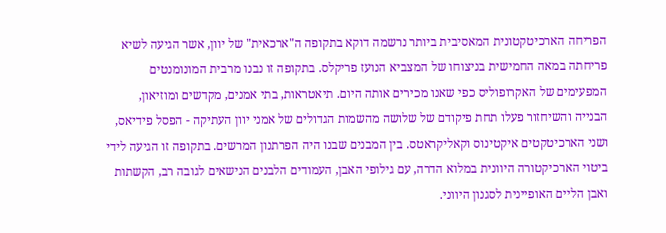הפריחה הארכיטקטונית המאסיבית ביותר נרשמה דוקא בתקופה ה"ארכאית" של יוון, אשר הגיעה לשיא פריחתה במאה החמישית בניצוחו של המצביא הנועז פריקלס. בתקופה זו נבנו מרבית המונומנטים המפעימים של האקרופוליס כפי שאנו מכירים אותה היום. תיאטראות, בתי אמנים, מקדשים ומוזיאון, הבנייה והשיחזור פעלו תחת פיקודם של שלושה מהשמות הגדולים של אמני יוון העתיקה - הפסל פידיאס, ושני הארכיטקטים איקטינוס וקאליקראטס. בין המבנים שבנו היה הפרתנון המרשים. בתקופה זו הגיעה לידי ביטוי הארכיקטורה היוונית במלוא הדרה, עם גילופי האבן, העמודים הלבנים הנישאים לגובה רב, הקשתות ואבן הליים האופיינית לסגנון היווני.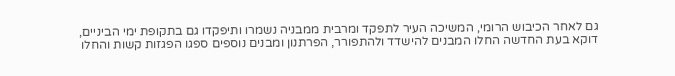גם לאחר הכיבוש הרומי, המשיכה העיר לתפקד ומרבית ממבניה נשמרו ותיפקדו גם בתקופת ימי הביניים, דוקא בעת החדשה החלו המבנים להישדד ולהתפורר, הפרתנון ומבנים נוספים ספגו הפגזות קשות והחלו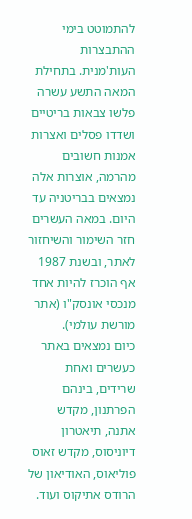להתמוטט בימי ההתבצרות העות'מנית. בתחילת המאה התשע עשרה פלשו צבאות בריטיים ושדדו פסלים ואצרות אמנות חשובים מהרמה, אוצרות אלה נמצאים בבריטניה עד היום. במאה העשרים חזר השימור והשיחזור לאתר, ובשנת 1987 אף הוכרז להיות אחד מנכסי אונסק"ו (אתר מורשת עולמי).
כיום נמצאים באתר כעשרים ואחת שרידים, בינהם הפרתנון, מקדש אתנה, תיאטרון דיוניסוס, מקדש זאוס פוליאוס, האודיאון של הרודס אתיקוס ועוד.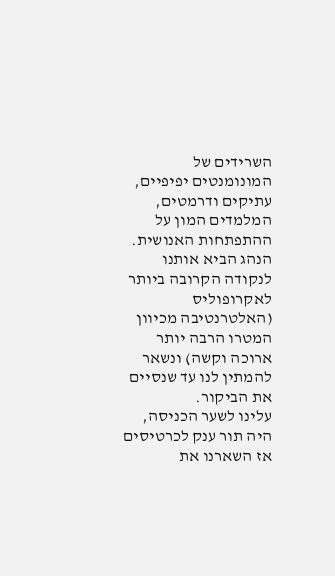השרידים של המונומנטים יפיפיים, עתיקים ודרמטים, המלמדים המון על ההתפתחות האנושית.
הנהג הביא אותנו לנקודה הקרובה ביותר לאקרופוליס (האלטרנטיבה מכיוון המטרו הרבה יותר ארוכה וקשה) ונשאר להמתין לנו עד שנסיים את הביקור.
עלינו לשער הכניסה, היה תור ענק לכרטיסים אז השארנו את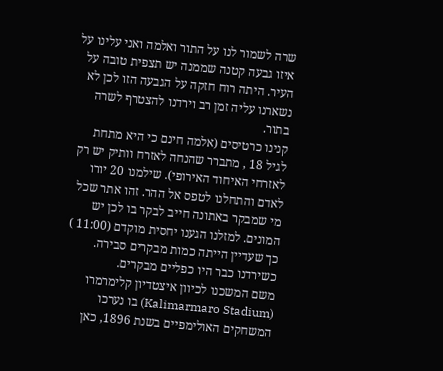שרה לשמור לנו על התור ואלמה ואני עלינו על איזו גבעה קטנה שממנה יש תצפית טובה על העיר. היתה רוח חזקה על הגבעה הזו לכן לא נשארנו עליה זמן רב וירדנו להצטרף לשרה בתור.
קנינו כרטיסים (אלמה חינם כי היא מתחת לגיל 18 , מתברר שהנחה לאזרח וותיק יש רק לאזרחי האיחוד האירופי). שילמנו 20 יורו לאדם והתחלנו לטפס אל ההר. זהו אתר שכל מי שמבקר באתונה חייב לבקר בו לכן יש המונים. למזלנו הגענו יחסית מוקדם (11:00 ) כך שעדיין הייתה כמות מבקרים סבירה. כשירדנו כבר היו כפליים מבקרים.
משם המשכנו לכיוון איצטדיון קלימרמרו (Kalimarmaro Stadium) בו נערכו המשחקים האולימפיים בשנת 1896, כאן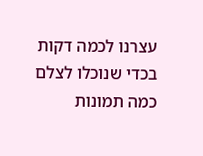עצרנו לכמה דקות בכדי שנוכלו לצלם כמה תמונות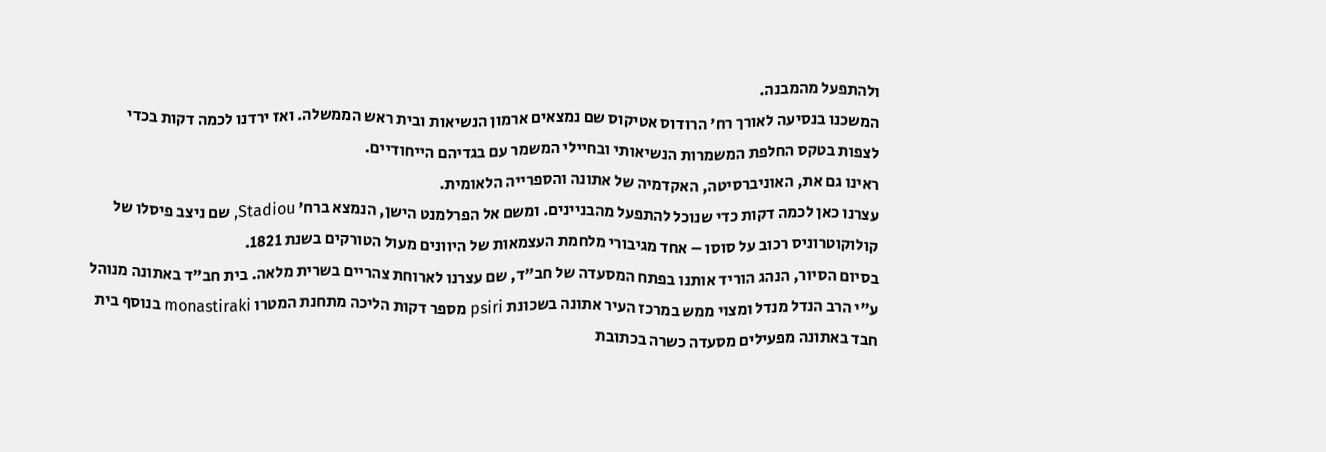ולהתפעל מהמבנה.
המשכנו בנסיעה לאורך רח' הרודוס אטיקוס שם נמצאים ארמון הנשיאות ובית ראש הממשלה. ואז ירדנו לכמה דקות בכדי לצפות בטקס החלפת המשמרות הנשיאותי ובחיילי המשמר עם בגדיהם הייחודיים.
ראינו גם את, האוניברסיטה, האקדמיה של אתונה והספרייה הלאומית.
עצרנו כאן לכמה דקות כדי שנוכל להתפעל מהבניינים. ומשם אל הפרלמנט הישן, הנמצא ברח' Stadiou, שם ניצב פיסלו של קולוקוטרוניס רכוב על סוסו – אחד מגיבורי מלחמת העצמאות של היוונים מעול הטורקים בשנת 1821.
בסיום הסיור, הנהג הוריד אותנו בפתח המסעדה של חב"ד, שם עצרנו לארוחת צהריים בשרית מלאה. בית חב"ד באתונה מנוהל ע"י הרב הנדל מנדל ומצוי ממש במרכז העיר אתונה בשכונת psiri מספר דקות הליכה מתחנת המטרו monastiraki בנוסף בית חבד באתונה מפעילים מסעדה כשרה בכתובת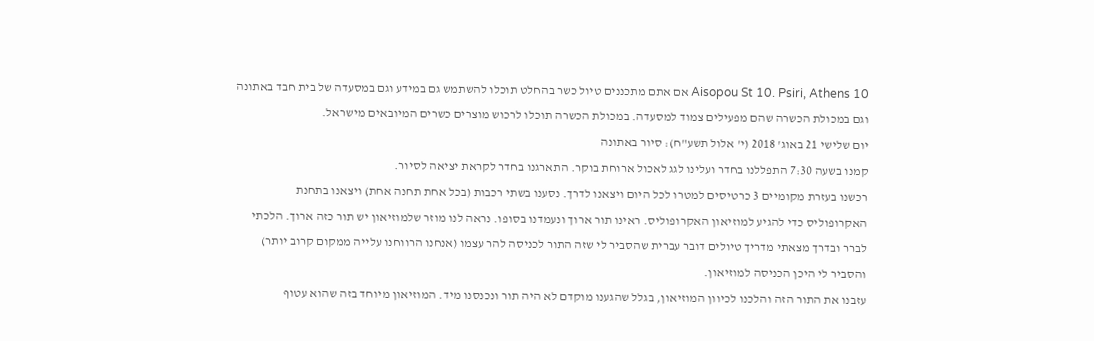10 Aisopou St 10. Psiri, Athens אם אתם מתכננים טיול כשר בהחלט תוכלו להשתמש גם במידע וגם במסעדה של בית חבד באתונה וגם במכולת הכשרה שהם מפעילים צמוד למסעדה. במכולת הכשרה תוכלו לרכוש מוצרים כשרים המיובאים מישראל.
יום שלישי 21 באוג' 2018 (י' אלול תשע"ח): סיור באתונה
קמנו בשעה 7:30 התפללנו בחדר ועלינו לגג לאכול ארוחת בוקר. התארגנו בחדר לקראת יציאה לסיור.
רכשנו בעזרת מקומיים 3 כרטיסים למטרו לכל היום ויצאנו לדרך. נסענו בשתי רכבות (בכל אחת תחנה אחת) ויצאנו בתחנת האקרופוליס כדי להגיע למוזיאון האקרופוליס. ראינו תור ארוך ונעמדנו בסופו. נראה לנו מוזר שלמוזיאון יש תור כזה ארוך. הלכתי לברר ובדרך מצאתי מדריך טיולים דובר עברית שהסביר לי שזה התור לכניסה להר עצמו (אנחנו הרווחנו עלייה ממקום קרוב יותר) והסביר לי היכן הכניסה למוזיאון.
עזבנו את התור הזה והלכנו לכיוון המוזיאון, בגלל שהגענו מוקדם לא היה תור ונכנסנו מיד. המוזיאון מיוחד בזה שהוא עטוף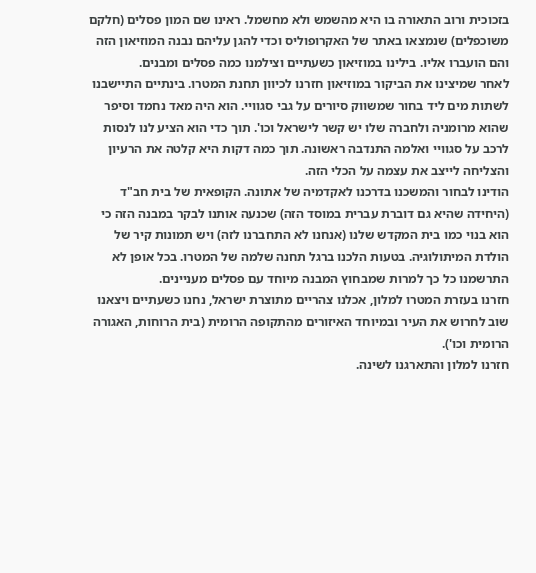בזכוכית ורוב התאורה בו היא מהשמש ולא מחשמל. ראינו שם המון פסלים (חלקם משוכפלים) שנמצאו באתר של האקרופוליס וכדי להגן עליהם נבנה המוזיאון הזה והם הועברו אליו. בילינו במוזיאון כשעתיים וצילמנו כמה פסלים ומבנים.
לאחר שמיצינו את הביקור במוזיאון חזרנו לכיוון תחנת המטרו. בינתיים התיישבנו לשתות מים ליד בחור שמשווק סיורים על גבי סגוויי. הוא היה מאד נחמד וסיפר שהוא מרומניה ולחברה שלו יש קשר לישראל וכו'. תוך כדי הוא הציע לנו לנסות לרכב על סגוויי ואלמה התנדבה ראשונה. תוך כמה דקות היא קלטה את הרעיון והצליחה לייצב את עצמה על הכלי הזה.
הודינו לבחור והמשכנו בדרכנו לאקדמיה של אתונה. הקופאית של בית חב"ד (היחידה שהיא גם דוברת עברית במוסד הזה) שכנעה אותנו לבקר במבנה הזה כי הוא בנוי כמו בית המקדש שלנו (אנחנו לא התחברנו לזה) ויש תמונות קיר של הולדת המיתולוגיה. בטעות הלכנו ברגל תחנה שלמה של המטרו. בכל אופן לא התרשמנו כל כך למרות שמבחוץ המבנה מיוחד עם פסלים מעניינים.
חזרנו בעזרת המטרו למלון, אכלנו צהריים מתוצרת ישראל, נחנו כשעתיים ויצאנו שוב לחרוש את העיר ובמיוחד האיזורים מהתקופה הרומית (בית הרוחות, האגורה הרומית וכו').
חזרנו למלון והתארגנו לשינה.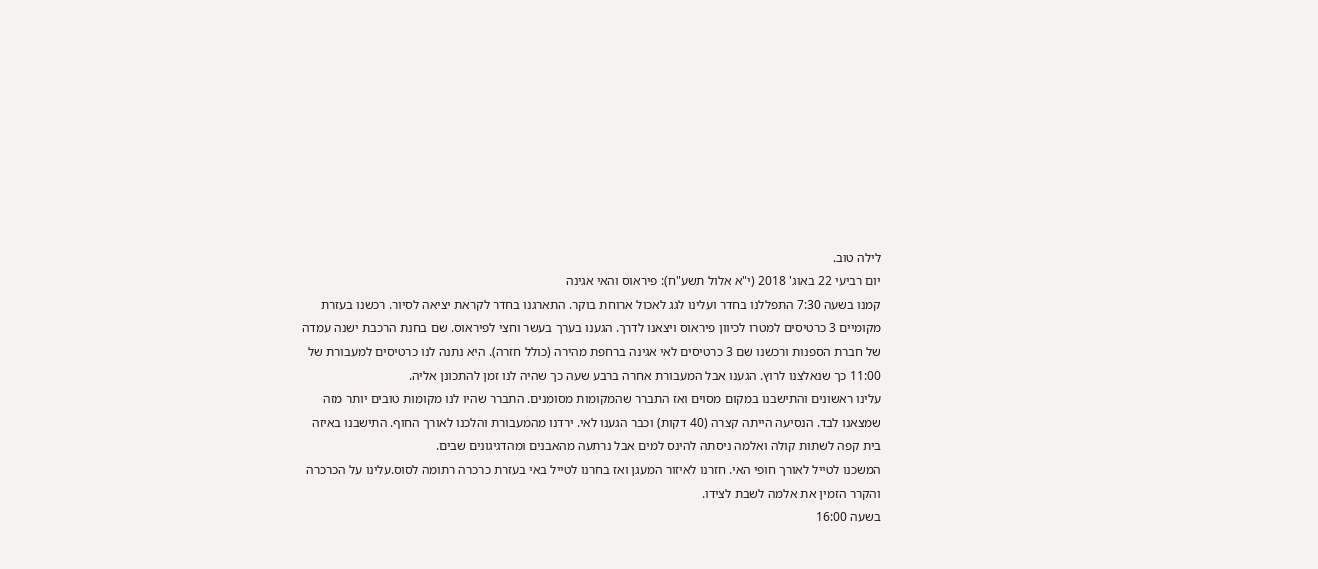לילה טוב.
יום רביעי 22 באוג' 2018 (י"א אלול תשע"ח): פיראוס והאי אגינה
קמנו בשעה 7:30 התפללנו בחדר ועלינו לגג לאכול ארוחת בוקר. התארגנו בחדר לקראת יציאה לסיור. רכשנו בעזרת מקומיים 3 כרטיסים למטרו לכיוון פיראוס ויצאנו לדרך. הגענו בערך בעשר וחצי לפיראוס. שם בחנת הרכבת ישנה עמדה של חברת הספנות ורכשנו שם 3 כרטיסים לאי אגינה ברחפת מהירה (כולל חזרה). היא נתנה לנו כרטיסים למעבורת של 11:00 כך שנאלצנו לרוץ. הגענו אבל המעבורת אחרה ברבע שעה כך שהיה לנו זמן להתכונן אליה.
עלינו ראשונים והתישבנו במקום מסוים ואז התברר שהמקומות מסומנים. התברר שהיו לנו מקומות טובים יותר מזה שמצאנו לבד. הנסיעה הייתה קצרה (40 דקות) וכבר הגענו לאי. ירדנו מהמעבורת והלכנו לאורך החוף. התישבנו באיזה בית קפה לשתות קולה ואלמה ניסתה להינס למים אבל נרתעה מהאבנים ומהדגיגונים שבים.
המשכנו לטייל לאורך חופי האי. חזרנו לאיזור המעגן ואז בחרנו לטייל באי בעזרת כרכרה רתומה לסוס.עלינו על הכרכרה והקרר הזמין את אלמה לשבת לצידו.
בשעה 16:00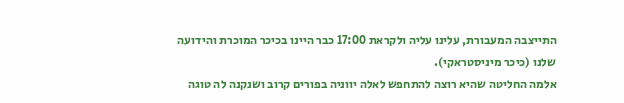התייצבה המעבורת, עלינו עליה ולקראת 17:00 כבר היינו בכיכר המוכרת והידועה שלנו (כיכר מיניסטראקי).
אלמה החליטה שהיא רוצה להתחפש לאלה יווניה בפורים קרוב ושנקנה לה טוגה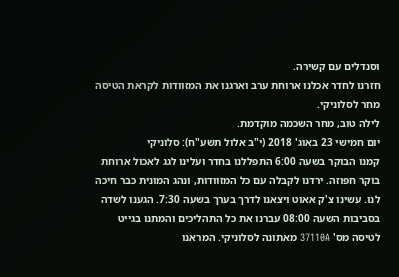וסנדלים עם קשירה.
חזרנו לחדר אכלנו ארוחת ערב וארגנו את המזוודות לקראת הטיסה מחר לסלוניקי.
לילה טוב, מחר השכמה מוקדמת.
יום חמישי 23 באוג' 2018 (י"ב אלול תשע"ח): סלוניקי
קמנו הבוקר בשעה 6:00 התפללנו בחדר ועלינו לגג לאכול ארוחת בוקר חפוזה. ירדנו לקבלה עם כל המזוודות, ונהג המונית כבר חיכה לנו. עשינו צ'ק אאוט ויצאנו לדרך בערך בשעה 7:30. הגענו לשדה בסביבות השעה 08:00 עברנו את כל התהליכים והמתנו בגייט לטיסה מס' 37110A מאתונה לסלוניקי. המראנו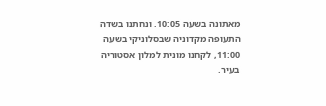מאתונה בשעה 10:05. ונחתנו בשדה התעופה מקדוניה שבסלוניקי בשעה 11:00, לקחנו מונית למלון אסטוריה בעיר.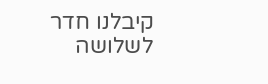קיבלנו חדר לשלושה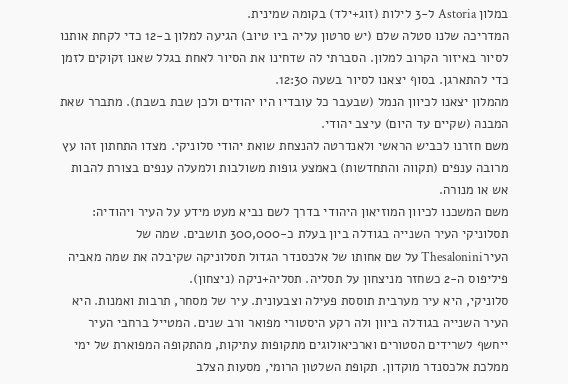במלון Astoria ל-3 לילות (זוג+ילד) בקומה שמינית.
המדריכה שלנו סטלה שלם (יש סרטון עליה ביו טיוב) הגיעה למלון ב-12 כדי לקחת אותנו לסיור באיזור הקרוב למלון. הסברתי לה שדחינו את הסיור לאחת בגלל שאנו זקוקים לזמן כדי להתארגן. בסוף יצאנו לסיור בשעה 12:30.
מהמלון יצאנו לכיוון הנמל (שבעבר כל עובדיו היו יהודים ולכן שבת בשבת). מתברר שאת המבנה (שקיים עד היום) עיצב יהודי.
משם חזרנו לכביש הראשי ולאנדרטה להנצחת שואת יהודי סלוניקי. מצדו התחתון זהו עץ מרובה ענפים (תקווה והתחדשות) באמצע גופות משולבות ולמעלה ענפים בצורת להבות אש או מנורה.
משם המשכנו לכיוון המוזיאון היהודי בדרך לשם נביא מעט מידע על העיר ויהודיה:
תסלוניקי העיר השנייה בגודלה ביון בעלת כ-300,000 תושבים. שמה של העירThesalonini על שם אחותו של אלכסנדר הגדול תסלוניקה שקיבלה את שמה מאביה פיליפוס ה-2 כשחזר מניצחון על תסליה. תסליה+ניקה (ניצחון).
סלוניקי, היא עיר מערבית תוססת פעילה וצבעונית. עיר של מסחר, תרבות ואמנות. היא העיר השנייה בגודלה ביוון ולה רקע היסטורי מפואר ורב שנים. המטייל ברחבי העיר ייחשף לשרידים הסטורים וארכיאולוגים מתקופות עתיקות, מהתקופה המפוארת של ימי ממלכת אלכסנדר מוקדון. תקופת השלטון הרומי, מסעות הצלב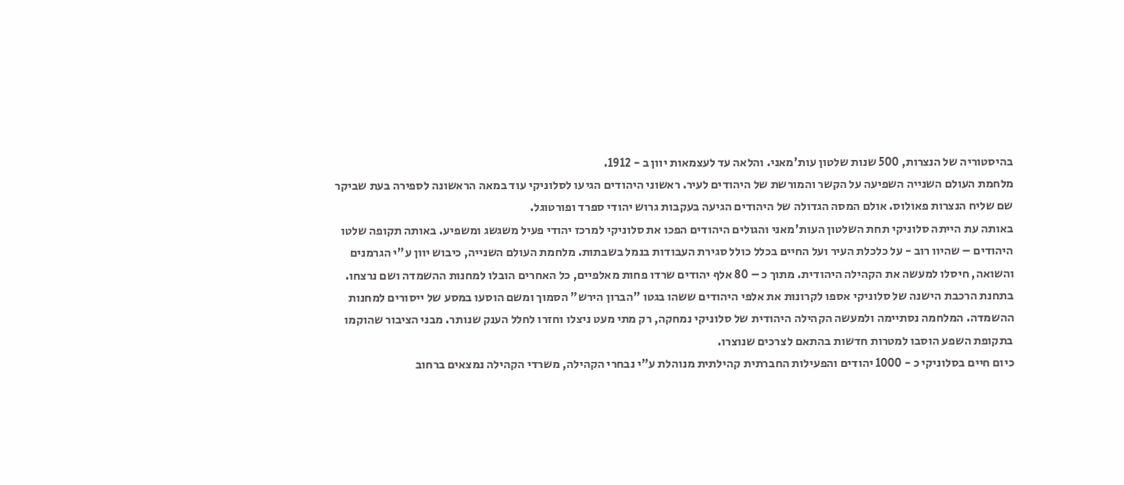בהיסטוריה של הנצרות, 500 שנות שלטון עות'מאני. והלאה עד לעצמאות יוון ב - 1912.
מלחמת העולם השנייה השפיעה על הקשר והמורשת של היהודים לעיר. ראשוני היהודים הגיעו לסלוניקי עוד במאה הראשונה לספירה בעת שביקר שם שליח הנצרות פאולוס. אולם המסה הגדולה של היהודים הגיעה בעקבות גרוש יהודי ספרד ופורטוגל.
באותה עת הייתה סלוניקי תחת השלטון העות'מאני והגולים היהודים הפכו את סלוניקי למרכז יהודי פעיל משגשג ומשפיע. באותה תקופה שלטו היהודים – שהיוו רוב - על כלכלת העיר ועל החיים בכלל כולל סגירת העבודות בנמל בשבתות. מלחמת העולם השנייה, כיבוש יוון ע"י הגרמנים והשואה, חיסלו למעשה את הקהילה היהודית. מתוך כ – 80 אלף יהודים שרדו פחות מאלפיים, כל האחרים הובלו למחנות ההשמדה ושם נרצחו.
בתחנת הרכבת הישנה של סלוניקי אספו לקרונות את אלפי היהודים ששהו בגטו "הברון הירש" הסמוך ומשם הוסעו במסע של ייסורים למחנות ההשמדה. המלחמה נסתיימה ולמעשה הקהילה היהודית של סלוניקי נמחקה, רק מתי מעט ניצלו וחזרו לחלל הענק שנותר. מבני הציבור שהוקמו בתקופת השפע הוסבו למטרות חדשות בהתאם לצרכים שנוצרו.
כיום חיים בסלוניקי כ - 1000 יהודים והפעילות החברתית קהילתית מנוהלת ע"י נבחרי הקהילה, משרדי הקהילה נמצאים ברחוב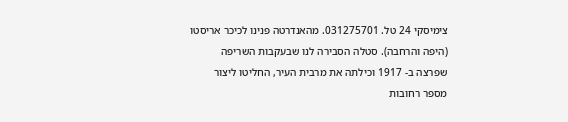צימיסקי 24 טל. 031275701. מהאנדרטה פנינו לכיכר אריסטו (היפה והרחבה). סטלה הסבירה לנו שבעקבות השריפה שפרצה ב- 1917 וכילתה את מרבית העיר, החליטו ליצור מספר רחובות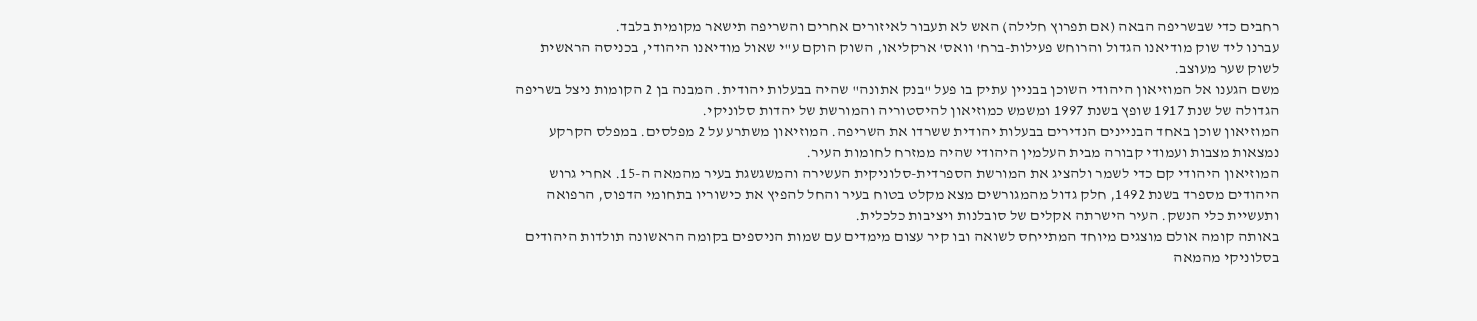רחבים כדי שבשריפה הבאה (אם תפרוץ חלילה) האש לא תעבור לאיזורים אחרים והשריפה תישאר מקומית בלבד.
עברנו ליד שוק מודיאנו הגדול והרוחש פעילות-ברח' וואס' ארקליאו, השוק הוקם ע"י שאול מודיאנו היהודי, בכניסה הראשית לשוק שער מעוצב.
משם הגענו אל המוזיאון היהודי השוכן בבניין עתיק בו פעל "בנק אתונה" שהיה בבעלות יהודית. המבנה בן 2 הקומות ניצל בשריפה הגדולה של שנת 1917 שופץ בשנת 1997 ומשמש כמוזיאון להיסטוריה והמורשת של יהדות סלוניקי.
המוזיאון שוכן באחד הבניינים הנדירים בבעלות יהודית ששרדו את השריפה. המוזיאון משתרע על 2 מפלסים. במפלס הקרקע נמצאות מצבות ועמודי קבורה מבית העלמין היהודי שהיה ממזרח לחומות העיר.
המוזיאון היהודי קם כדי לשמר ולהציג את המורשת הספרדית-סלוניקית העשירה והמשגשגת בעיר מהמאה ה-15. אחרי גרוש היהודים מספרד בשנת 1492, חלק גדול מהמגורשים מצא מקלט בטוח בעיר והחל להפיץ את כישוריו בתחומי הדפוס, הרפואה ותעשיית כלי הנשק. העיר הישרתה אקלים של סובלנות ויציבות כלכלית.
באותה קומה אולם מוצגים מיוחד המתייחס לשואה ובו קיר עצום מימדים עם שמות הניספים בקומה הראשונה תולדות היהודים בסלוניקי מהמאה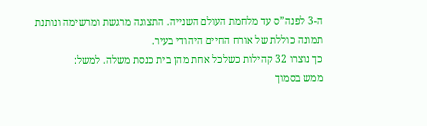ה-3 לפנה”ס עד מלחמת העולם השנייה. התצוגה מרגשת ומרשימה ונותנת תמונה כוללת של אורח החיים היהודי בעיר.
כך נוצרו 32 קהילות כשלכל אחת מהן בית כנסת משלה. למשל:
ממש בסמוך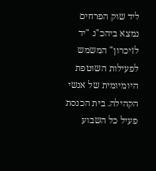ליד שוק הפרחים נמצא ביהכ"נ "יד לזיכרון" המשמש לפעילות השוטפת היומיומית של אנשי הקהילה. בית הכנסת פעיל כל השבוע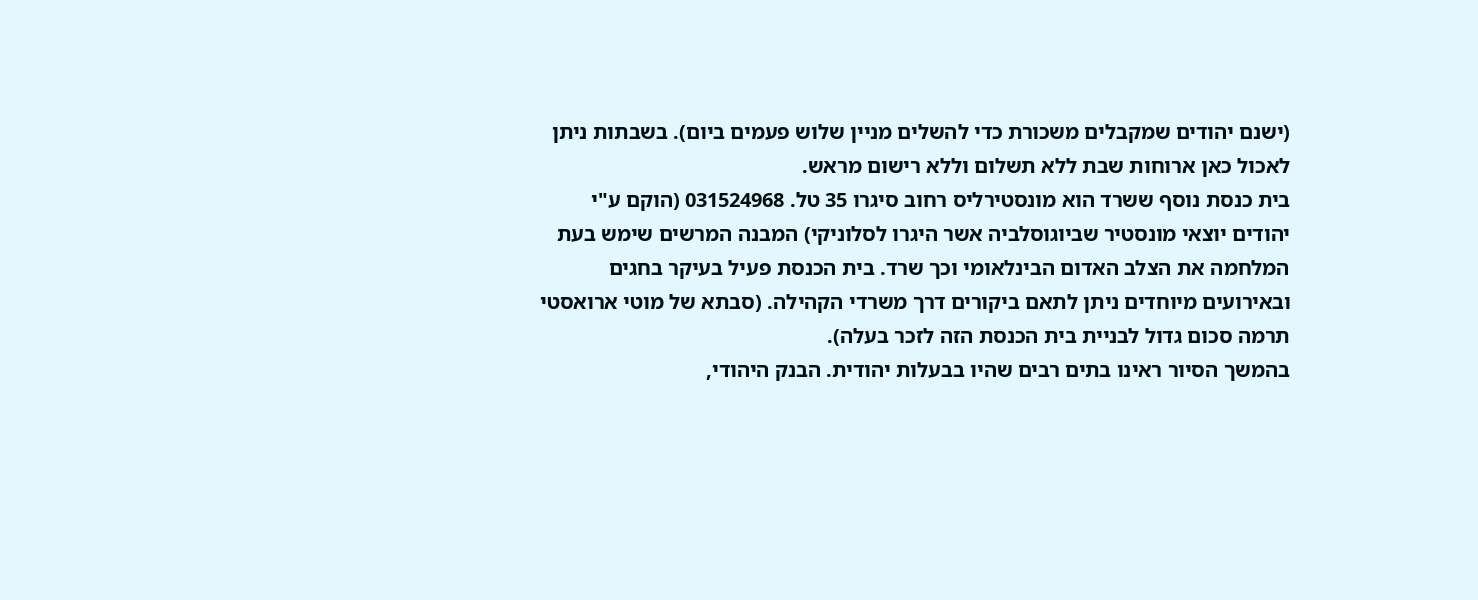(ישנם יהודים שמקבלים משכורת כדי להשלים מניין שלוש פעמים ביום). בשבתות ניתן לאכול כאן ארוחות שבת ללא תשלום וללא רישום מראש.
בית כנסת נוסף ששרד הוא מונסטירליס רחוב סיגרו 35 טל. 031524968 (הוקם ע"י יהודים יוצאי מונסטיר שביוגוסלביה אשר היגרו לסלוניקי) המבנה המרשים שימש בעת המלחמה את הצלב האדום הבינלאומי וכך שרד. בית הכנסת פעיל בעיקר בחגים ובאירועים מיוחדים ניתן לתאם ביקורים דרך משרדי הקהילה. (סבתא של מוטי ארואסטי תרמה סכום גדול לבניית בית הכנסת הזה לזכר בעלה).
בהמשך הסיור ראינו בתים רבים שהיו בבעלות יהודית. הבנק היהודי,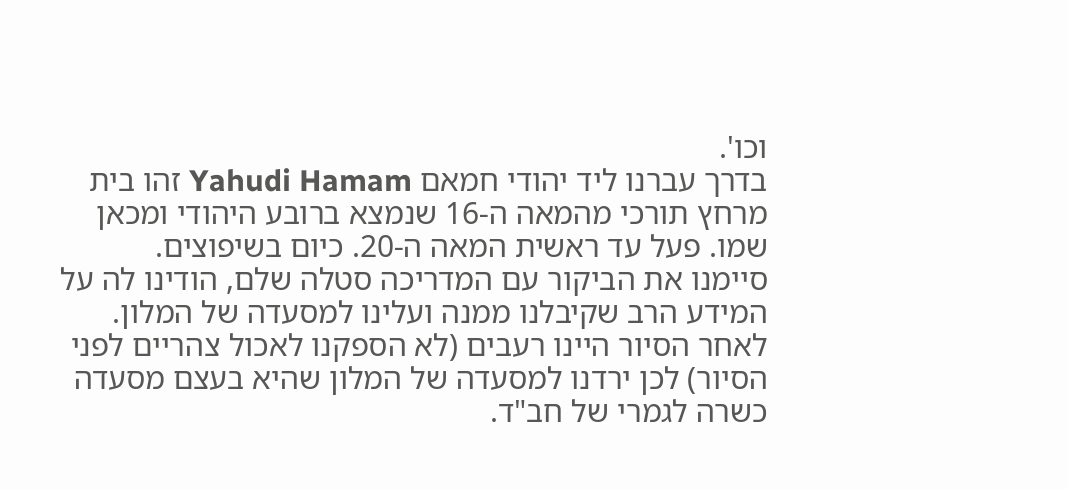וכו'.
בדרך עברנו ליד יהודי חמאם Yahudi Hamam זהו בית מרחץ תורכי מהמאה ה-16 שנמצא ברובע היהודי ומכאן שמו. פעל עד ראשית המאה ה-20. כיום בשיפוצים.
סיימנו את הביקור עם המדריכה סטלה שלם, הודינו לה על המידע הרב שקיבלנו ממנה ועלינו למסעדה של המלון.
לאחר הסיור היינו רעבים (לא הספקנו לאכול צהריים לפני הסיור) לכן ירדנו למסעדה של המלון שהיא בעצם מסעדה כשרה לגמרי של חב"ד.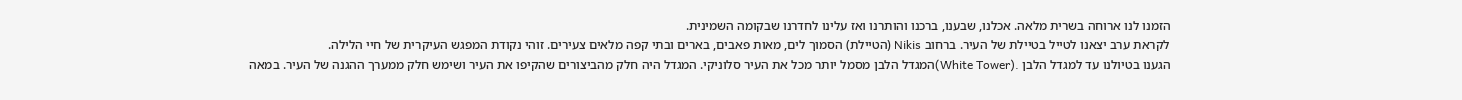הזמנו לנו ארוחה בשרית מלאה. אכלנו, שבענו, ברכנו והותרנו ואז עלינו לחדרנו שבקומה השמינית.
לקראת ערב יצאנו לטייל בטיילת של העיר. ברחוב Nikis (הטיילת) הסמוך לים, מאות פאבים, בארים ובתי קפה מלאים צעירים. זוהי נקודת המפגש העיקרית של חיי הלילה.
הגענו בטיולנו עד למגדל הלבן .(White Tower)המגדל הלבן מסמל יותר מכל את העיר סלוניקי. המגדל היה חלק מהביצורים שהקיפו את העיר ושימש חלק ממערך ההגנה של העיר. במאה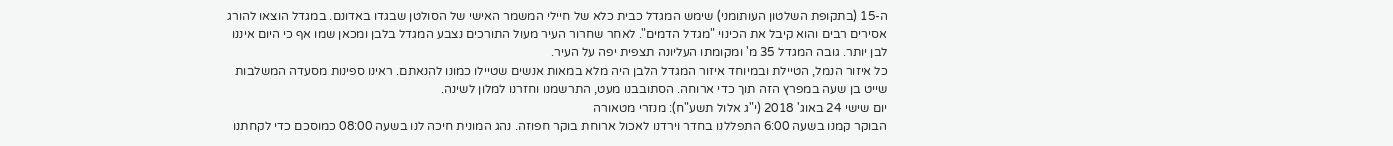ה-15 (בתקופת השלטון העותומני) שימש המגדל כבית כלא של חיילי המשמר האישי של הסולטן שבגדו באדונם. במגדל הוצאו להורג אסירים רבים והוא קיבל את הכינוי "מגדל הדמים". לאחר שחרור העיר מעול התורכים נצבע המגדל בלבן ומכאן שמו אף כי היום איננו לבן יותר. גובה המגדל 35 מ' ומקומתו העליונה תצפית יפה על העיר.
כל איזור הנמל, הטיילת ובמיוחד איזור המגדל הלבן היה מלא במאות אנשים שטיילו כמונו להנאתם. ראינו ספינות מסעדה המשלבות שייט בן שעה במפרץ הזה תוך כדי ארוחה. הסתובבנו מעט, התרשמנו וחזרנו למלון לשינה.
יום שישי 24 באוג' 2018 (י"ג אלול תשע"ח): מנזרי מטאורה
הבוקר קמנו בשעה 6:00 התפללנו בחדר וירדנו לאכול ארוחת בוקר חפוזה. נהג המונית חיכה לנו בשעה 08:00 כמוסכם כדי לקחתנו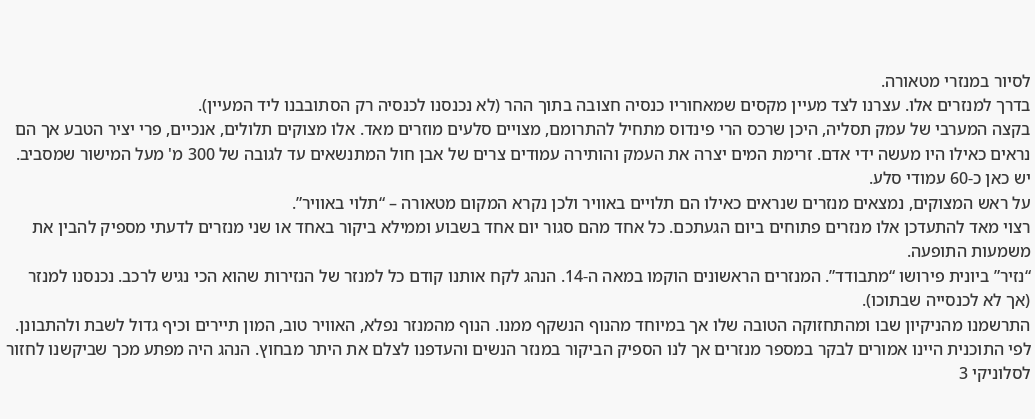לסיור במנזרי מטאורה.
בדרך למנזרים אלו. עצרנו לצד מעיין מקסים שמאחוריו כנסיה חצובה בתוך ההר (לא נכנסנו לכנסיה רק הסתובבנו ליד המעיין).
בקצה המערבי של עמק תסליה, היכן שרכס הרי פינדוס מתחיל להתרומם, מצויים סלעים מוזרים מאד. אלו מצוקים תלולים, אנכיים, פרי יציר הטבע אך הם נראים כאילו היו מעשה ידי אדם. זרימת המים יצרה את העמק והותירה עמודים צרים של אבן חול המתנשאים עד לגובה של 300 מ' מעל המישור שמסביב. יש כאן כ-60 עמודי סלע.
על ראש המצוקים, נמצאים מנזרים שנראים כאילו הם תלויים באוויר ולכן נקרא המקום מטאורה – “תלוי באוויר”.
רצוי מאד להתעדכן אלו מנזרים פתוחים ביום הגעתכם. כל אחד מהם סגור יום אחד בשבוע וממילא ביקור באחד או שני מנזרים לדעתי מספיק להבין את משמעות התופעה.
“נזיר” ביונית פירושו “מתבודד”. המנזרים הראשונים הוקמו במאה ה-14. הנהג לקח אותנו קודם כל למנזר של הנזירות שהוא הכי נגיש לרכב. נכנסנו למנזר (אך לא לכנסייה שבתוכו).
התרשמנו מהניקיון שבו ומהתחזוקה הטובה שלו אך במיוחד מהנוף הנשקף ממנו. הנוף מהמנזר נפלא, האוויר טוב, המון תיירים וכיף גדול לשבת ולהתבונן.
לפי התוכנית היינו אמורים לבקר במספר מנזרים אך לנו הספיק הביקור במנזר הנשים והעדפנו לצלם את היתר מבחוץ. הנהג היה מפתע מכך שביקשנו לחזור לסלוניקי 3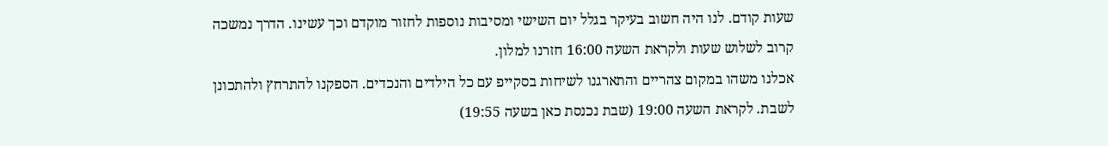שעות קודם. לנו היה חשוב בעיקר בגלל יום השישי ומסיבות נוספות לחזור מוקדם וכך עשינו. הדרך נמשכה קרוב לשלוש שעות ולקראת השעה 16:00 חזרנו למלון.
אכלנו משהו במקום צהריים והתארגנו לשיחות בסקייפ עם כל הילדים והנכדים. הספקנו להתרחץ ולהתכונן לשבת. לקראת השעה 19:00 (שבת נכנסת כאן בשעה 19:55)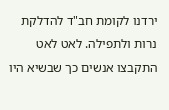ירדנו לקומת חב"ד להדלקת נרות ולתפילה. לאט לאט התקבצו אנשים כך שבשיא היו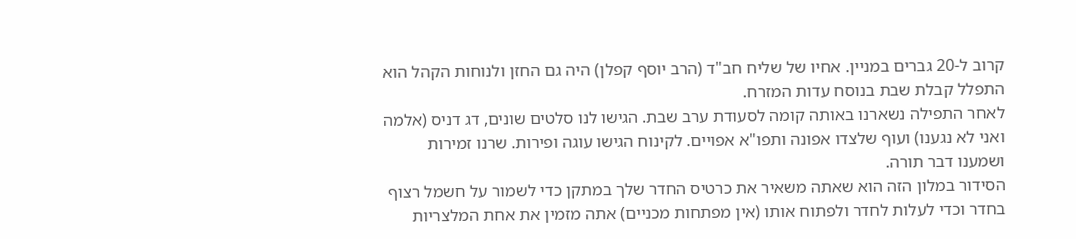קרוב ל-20 גברים במניין. אחיו של שליח חב"ד (הרב יוסף קפלן) היה גם החזן ולנוחות הקהל הוא התפלל קבלת שבת בנוסח עדות המזרח.
לאחר התפילה נשארנו באותה קומה לסעודת ערב שבת. הגישו לנו סלטים שונים, דג דניס (אלמה ואני לא נגענו) ועוף שלצדו אפונה ותפו"א אפויים. לקינוח הגישו עוגה ופירות. שרנו זמירות ושמענו דבר תורה.
הסידור במלון הזה הוא שאתה משאיר את כרטיס החדר שלך במתקן כדי לשמור על חשמל רצוף בחדר וכדי לעלות לחדר ולפתוח אותו (אין מפתחות מכניים) אתה מזמין את אחת המלצריות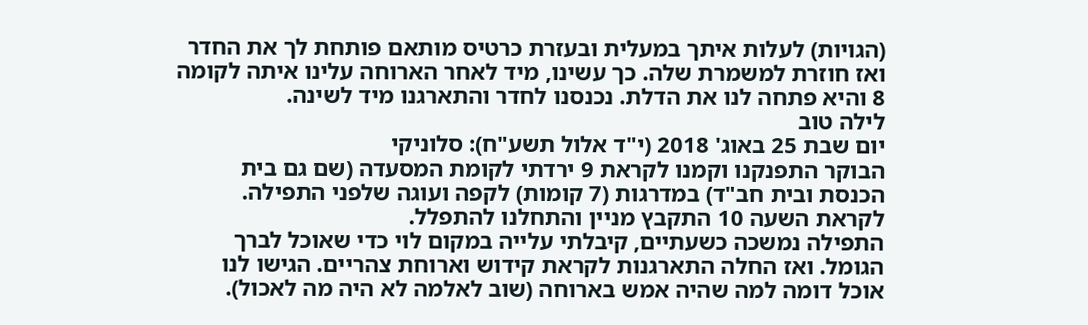(הגויות) לעלות איתך במעלית ובעזרת כרטיס מותאם פותחת לך את החדר ואז חוזרת למשמרת שלה. כך עשינו, מיד לאחר הארוחה עלינו איתה לקומה 8 והיא פתחה לנו את הדלת. נכנסנו לחדר והתארגנו מיד לשינה.
לילה טוב
יום שבת 25 באוג' 2018 (י"ד אלול תשע"ח): סלוניקי
הבוקר התפנקנו וקמנו לקראת 9 ירדתי לקומת המסעדה (שם גם בית הכנסת ובית חב"ד) במדרגות (7 קומות) לקפה ועוגה שלפני התפילה. לקראת השעה 10 התקבץ מניין והתחלנו להתפלל.
התפילה נמשכה כשעתיים, קיבלתי עלייה במקום לוי כדי שאוכל לברך הגומל. ואז החלה התארגנות לקראת קידוש וארוחת צהריים. הגישו לנו אוכל דומה למה שהיה אמש בארוחה (שוב לאלמה לא היה מה לאכול).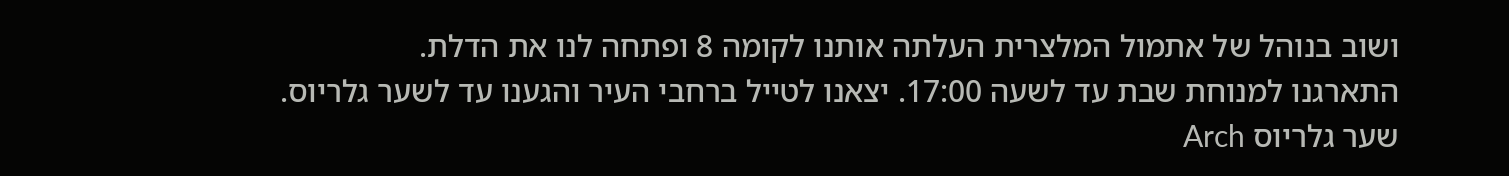ושוב בנוהל של אתמול המלצרית העלתה אותנו לקומה 8 ופתחה לנו את הדלת.
התארגנו למנוחת שבת עד לשעה 17:00. יצאנו לטייל ברחבי העיר והגענו עד לשער גלריוס.
שער גלריוס Arch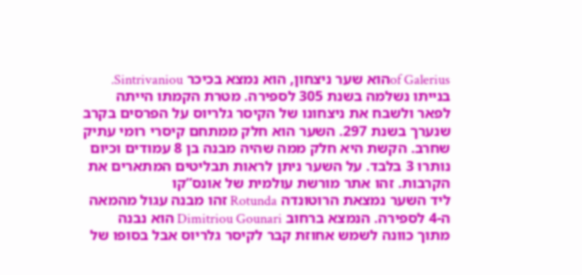of Galeriusהוא שער ניצחון, הוא נמצא בכיכר Sintrivaniou. בנייתו נשלמה בשנת 305 לספירה. מטרת הקמתו הייתה לפאר ולשבח את ניצחונו של הקיסר גלריוס על הפרסים בקרב שנערך בשנת 297. השער הוא חלק ממתחם קיסרי רומי עתיק שחרב. הקשת היא חלק ממה שהיה מבנה בן 8 עמודים וכיום נותרו 3 בלבד. על השער ניתן לראות תבליטים המתארים את הקרבות. זהו אתר מורשת עולמית של אונס”קו
ליד השער נמצאת הרוטונדה Rotunda זהו מבנה עגול מהמאה ה-4 לספירה. הנמצא ברחוב Dimitriou Gounari הוא נבנה מתוך כוונה לשמש אחוזת קבר לקיסר גלריוס אבל בסופו של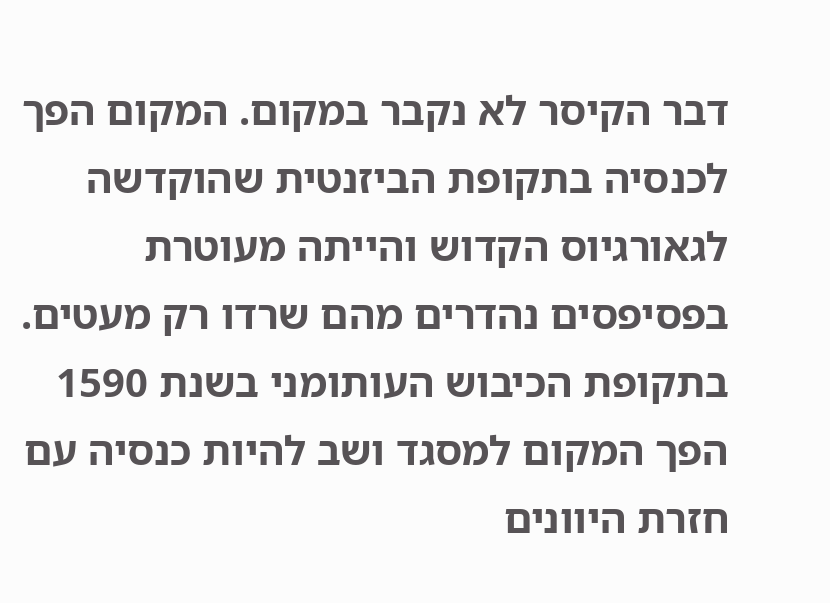דבר הקיסר לא נקבר במקום. המקום הפך לכנסיה בתקופת הביזנטית שהוקדשה לגאורגיוס הקדוש והייתה מעוטרת בפסיפסים נהדרים מהם שרדו רק מעטים. בתקופת הכיבוש העותומני בשנת 1590 הפך המקום למסגד ושב להיות כנסיה עם חזרת היוונים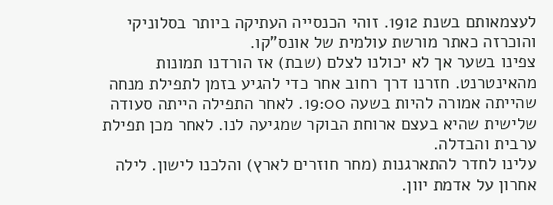לעצמאותם בשנת 1912. זוהי הכנסייה העתיקה ביותר בסלוניקי והוכרזה כאתר מורשת עולמית של אונס”קו.
צפינו בשער אך לא יכולנו לצלם (שבת) אז הורדנו תמונות מהאינטרנט. חזרנו דרך רחוב אחר כדי להגיע בזמן לתפילת מנחה שהייתה אמורה להיות בשעה 19:00. לאחר התפילה הייתה סעודה שלישית שהיא בעצם ארוחת הבוקר שמגיעה לנו. לאחר מכן תפילת ערבית והבדלה.
עלינו לחדר להתארגנות (מחר חוזרים לארץ) והלכנו לישון. לילה אחרון על אדמת יוון.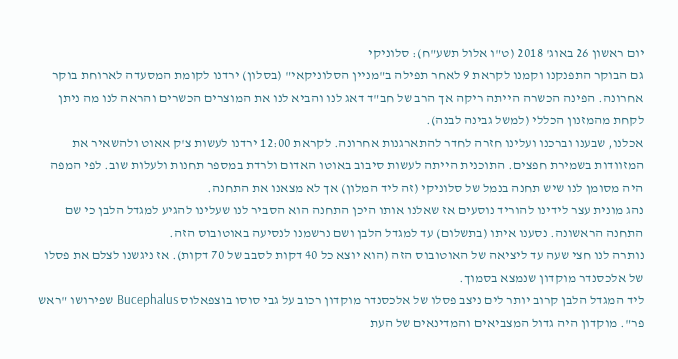יום ראשון 26 באוג' 2018 (ט"ו אלול תשע"ח): סלוניקי
גם הבוקר התפנקנו וקמנו לקראת 9 לאחר תפילה ב"מניין הסלוניקאי" (בסלון) ירדנו לקומת המסעדה לארוחת בוקר אחרונה. הפינה הכשרה הייתה ריקה אך הרב של חב"ד דאג לנו והביא לנו את המוצרים הכשרים והראה לנו מה ניתן לקחת מהמזנון הכללי (למשל גבינה לבנה).
אכלנו, שבענו וברכנו ועלינו חזרה לחדר להתארגנות אחרונה. לקראת 12:00 ירדנו לעשות צ'ק אאוט ולהשאיר את המזוודות בשמירת חפצים. התוכנית הייתה לעשות סיבוב באוטו האדום ולרדת במספר תחנות ולעלות שוב. לפי המפה היה מסומן לנו שיש תחנה בנמל של סלוניקי (זה ליד המלון) אך לא מצאנו את התחנה.
נהג מונית עצר לידינו להוריד נוסעים אז שאלנו אותו היכן התחנה הוא הסביר לנו שעלינו להגיע למגדל הלבן כי שם התחנה הראשונה. נסענו איתו (בתשלום) עד למגדל הלבן ושם נרשמנו לנסיעה באוטובוס הזה.
נותרה לנו חצי שעה עד ליציאה של האוטובוס הזה (הוא יוצא כל 40 דקות לסבב של 70 דקות). אז ניגשנו לצלם את פסלו של אלכסנדר מוקדון שנמצא בסמוך.
ליד המגדל הלבן קרוב יותר לים ניצב פסלו של אלכסנדר מוקדון רכוב על גבי סוסו בוצפאלוס Bucephalus שפירושו "ראש פר". מוקדון היה גדול המצביאים והמדינאים של העת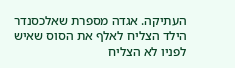העתיקה. אגדה מספרת שאלכסנדר הילד הצליח לאלף את הסוס שאיש לפניו לא הצליח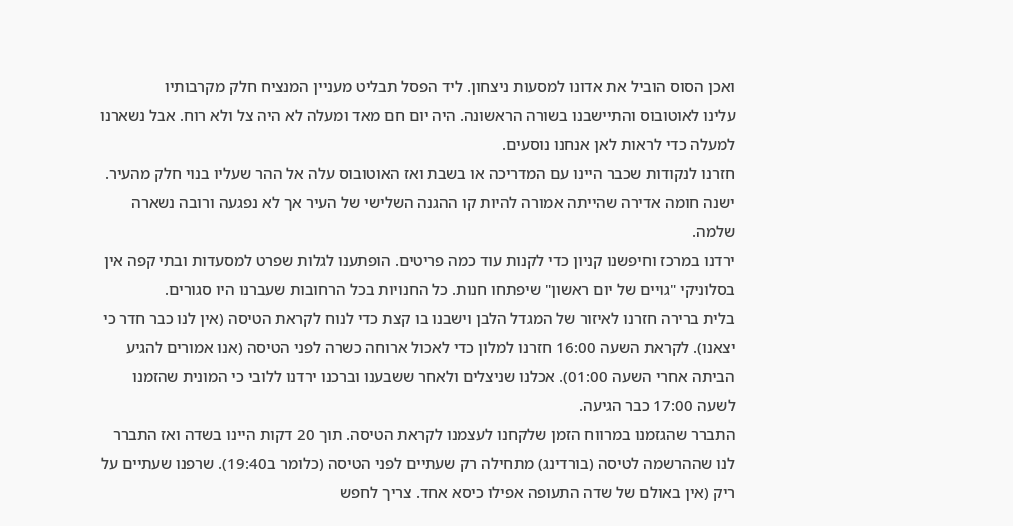ואכן הסוס הוביל את אדונו למסעות ניצחון. ליד הפסל תבליט מעניין המנציח חלק מקרבותיו
עלינו לאוטובוס והתיישבנו בשורה הראשונה. היה יום חם מאד ומעלה לא היה צל ולא רוח. אבל נשארנו למעלה כדי לראות לאן אנחנו נוסעים.
חזרנו לנקודות שכבר היינו עם המדריכה או בשבת ואז האוטובוס עלה אל ההר שעליו בנוי חלק מהעיר. ישנה חומה אדירה שהייתה אמורה להיות קו ההגנה השלישי של העיר אך לא נפגעה ורובה נשארה שלמה.
ירדנו במרכז וחיפשנו קניון כדי לקנות עוד כמה פריטים. הופתענו לגלות שפרט למסעדות ובתי קפה אין בסלוניקי "גויים של יום ראשון" שיפתחו חנות. כל החנויות בכל הרחובות שעברנו היו סגורים.
בלית ברירה חזרנו לאיזור של המגדל הלבן וישבנו בו קצת כדי לנוח לקראת הטיסה (אין לנו כבר חדר כי יצאנו). לקראת השעה 16:00 חזרנו למלון כדי לאכול ארוחה כשרה לפני הטיסה (אנו אמורים להגיע הביתה אחרי השעה 01:00). אכלנו שניצלים ולאחר ששבענו וברכנו ירדנו ללובי כי המונית שהזמנו לשעה 17:00 כבר הגיעה.
התברר שהגזמנו במרווח הזמן שלקחנו לעצמנו לקראת הטיסה. תוך 20 דקות היינו בשדה ואז התברר לנו שההרשמה לטיסה (בורדינג) מתחילה רק שעתיים לפני הטיסה (כלומר ב19:40). שרפנו שעתיים על ריק (אין באולם של שדה התעופה אפילו כיסא אחד. צריך לחפש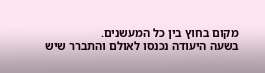מקום בחוץ בין כל המעשנים.
בשעה היעודה נכנסו לאולם והתברר שיש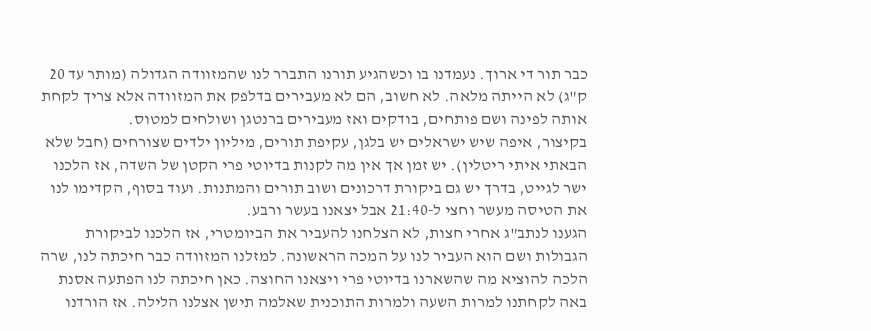כבר תור די ארוך. נעמדנו בו וכשהגיע תורנו התברר לנו שהמזוודה הגדולה (מותר עד 20 ק"ג) לא הייתה מלאה. לא חשוב, הם לא מעבירים בדלפק את המזוודה אלא צריך לקחת אותה לפינה ושם פותחים, בודקים ואז מעבירים ברנטגן ושולחים למטוס.
בקיצור, איפה שיש ישראלים יש בלגן, עקיפת תורים, מיליון ילדים שצורחים (חבל שלא הבאתי איתי ריטלין). יש זמן אך אין מה לקנות בדיוטי פרי הקטן של השדה, אז הלכנו ישר לגייט, בדרך יש גם ביקורת דרכונים ושוב תורים והמתנות. ועוד בסוף, הקדימו לנו את הטיסה מעשר וחצי ל-21:40 אבל יצאנו בעשר ורבע.
הגענו לנתב"ג אחרי חצות, לא הצלחנו להעביר את הביומטרי, אז הלכנו לביקורת הגבולות ושם הוא העביר לנו על המכה הראשונה. למזלנו המזוודה כבר חיכתה לנו, שרה הלכה להוציא מה שהשארנו בדיוטי פרי ויצאנו החוצה. כאן חיכתה לנו הפתעה אסנת באה לקחתנו למרות השעה ולמרות התוכנית שאלמה תישן אצלנו הלילה. אז הורדנו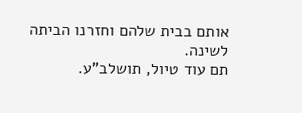אותם בבית שלהם וחזרנו הביתה לשינה.
תם עוד טיול, תושלב"ע.